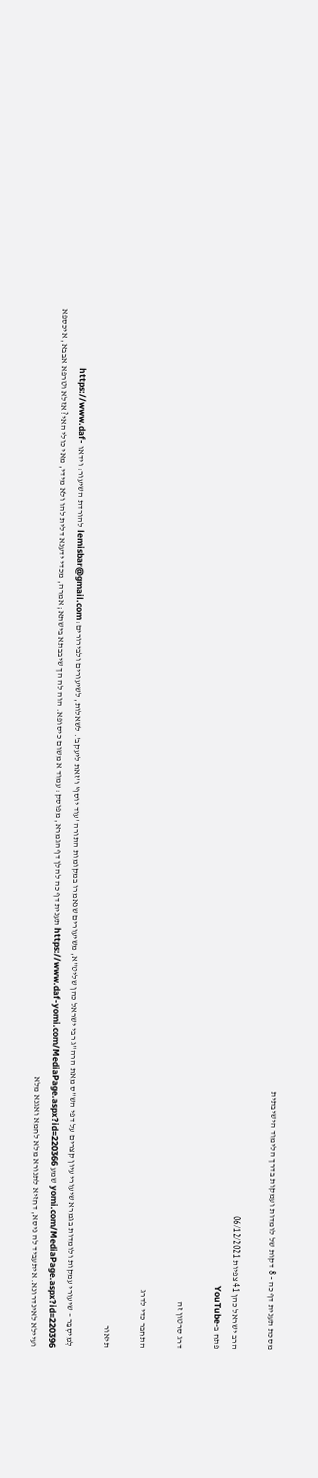מסכת תענית דף כה - 8 דקות של לומדות ועמקות בדרך הלימוד הישיבתית

הרב ישראל כהן 41 צפיות 06/12/2021
פתח ב-YouTube

דרג סרטון זה

התחבר כדי לדרג

תיאור

לְמִיסְבַּר – שיעורי עמקות ולומדות בגמרא שיעורי עיון קצרים על דפי הש"ס מאת הרה"ג רבי ישראל כהן שליט"א, משיעורים שנאמרו במקומות התורה 'עוד יוסף' ו'זאת ליעקב'. לשאלות, לשיעורים ולבירורים: lemisbar@gmail.com להורדת השיעור: וידאו https://www.daf-yomi.com/MediaPage.aspx?id=220396 שמע https://www.daf-yomi.com/MediaPage.aspx?id=220366 תענית דף כה להלן דף הגמרא, מפוסק: עמוד א משום כיסופא. הוה לה הך שיבבתא בישתא; אמרה, מכדי ידענא דלית להו ולא מידי, מאי כולי האי? אזלא וטרפא אבבא, איכספא ועיילא לאינדרונא. איתעביד לה ניסא, דחזיא לתנורא מלא לחמא ואגנא מלא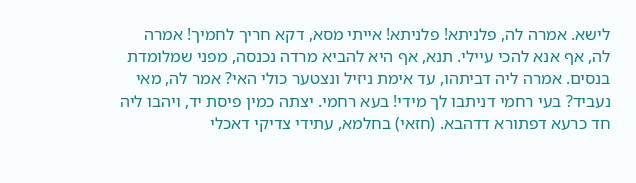לישא. אמרה לה, פלניתא! פלניתא! אייתי מסא, דקא חריך לחמיך! אמרה לה, אף אנא להכי עיילי. תנא, אף היא להביא מרדה נכנסה, מפני שמלומדת בנסים. אמרה ליה דביתהו, עד אימת ניזיל ונצטער כולי האי? אמר לה, מאי נעביד? בעי רחמי דניתבו לך מידי! בעא רחמי. יצתה כמין פיסת יד, ויהבו ליה חד כרעא דפתורא דדהבא. (חזאי) בחלמא, עתידי צדיקי דאכלי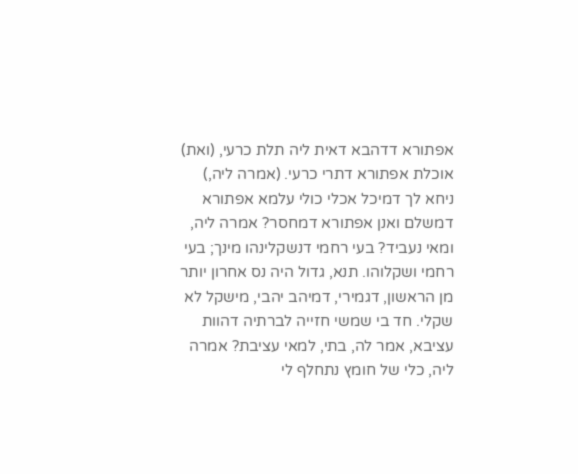אפתורא דדהבא דאית ליה תלת כרעי, (ואת) אוכלת אפתורא דתרי כרעי. (אמרה ליה,) ניחא לך דמיכל אכלי כולי עלמא אפתורא דמשלם ואנן אפתורא דמחסר? אמרה ליה, ומאי נעביד? בעי רחמי דנשקלינהו מינך; בעי רחמי ושקלוהו. תנא, גדול היה נס אחרון יותר מן הראשון, דגמירי, דמיהב יהבי, מישקל לא שקלי. חד בי שמשי חזייה לברתיה דהוות עציבא, אמר לה, בתי, למאי עציבת? אמרה ליה, כלי של חומץ נתחלף לי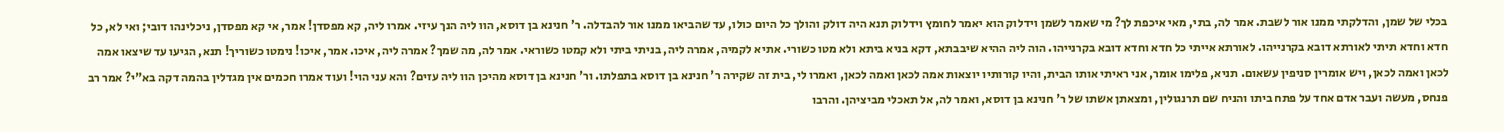בכלי של שמן, והדלקתי ממנו אור לשבת. אמר לה, בתי, מאי איכפת לך? מי שאמר לשמן וידלוק הוא יאמר לחומץ וידלוק תנא היה דולק והולך כל היום כולו, עד שהביאו ממנו אור להבדלה. ר' חנינא בן דוסא, הוו ליה הנך עיזי. אמרו ליה, קא מפסדן! אמר, אי קא מפסדן, ניכלינהו דובי; ואי לא, כל חדא וחדא תיתי לאורתא דובא בקרנייהו. לאורתא אייתי כל חדא וחדא דובא בקרנייהו. הוה ליה ההיא שיבבתא, דקא בניא ביתא ולא מטו כשורי. אתיא לקמיה, אמרה ליה, בניתי ביתי ולא קמטו כשוראי. אמר לה, מה שמך? אמרה ליה, איכו. אמר, איכו! נימטו כשוריך! תנא, הגיעו עד שיצאו אמה לכאן ואמה לכאן, ויש אומרין סניפין עשאום. תניא, פלימו אומר, אני ראיתי אותו הבית, והיו קורותיו יוצאות אמה לכאן ואמה לכאן, ואמרו לי, בית זה שקירה ר' חנינא בן דוסא בתפלתו. ור' חנינא בן דוסא מהיכן הוו ליה עזים? והא עני הוי! ועוד אמרו חכמים אין מגדלין בהמה דקה בא"י? אמר רב פנחס, מעשה ועבר אדם אחד על פתח ביתו והניח שם תרנגולין, ומצאתן אשתו של ר' חנינא בן דוסא, ואמר לה, אל תאכלי מביציהן. והרבו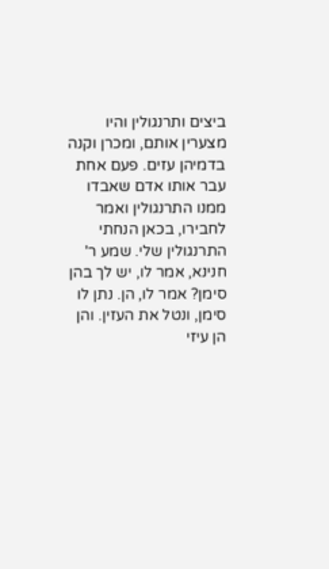ביצים ותרנגולין והיו מצערין אותם, ומכרן וקנה בדמיהן עזים. פעם אחת עבר אותו אדם שאבדו ממנו התרנגולין ואמר לחבירו, בכאן הנחתי התרנגולין שלי. שמע ר' חנינא, אמר לו, יש לך בהן סימן? אמר לו, הן. נתן לו סימן, ונטל את העזין. והן הן עיזי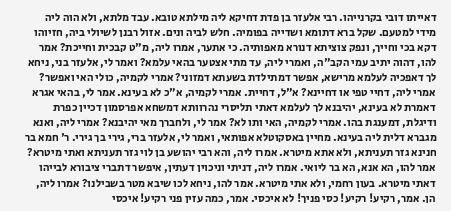דאייתו דובי בקרנייהו. רבי אלעזר בן פדת דחיקא ליה מילתא טובא. עבד מלתא, ולא הוה ליה מידי למטעם. שקל ברא דתומא ושדייה בפומיה. חלש לביה ונים. אזול רבנן לשיולי ביה, חזיוהו דקא בכי וחייך, ונפק צוציתא דנורא מאפותיה. כי אתער, אמרו ליה, מ"ט קבכית וחייכת? אמר להו, דהוה יתיב עמי הקב"ה, ואמרי ליה, עד מתי אצטער בהאי עלמא? ואמר לי, אלעזר בני, ניחא לך דאפכיה לעלמא מרישא, אפשר דמתילדת בשעתא דמזוני? אמרי לקמיה, כולי האי ואפשר? אמרי ליה, דחיי טפי או דחיינא? א"ל, דחיית. אמרי לקמיה, א"כ לא בעינא. אמר לי, בהאי אגרא דאמרת לא בעינא, יהיבנא לך לעלמא דאתי תליסרי נהרוותא דמשחא אפרסמון דכיין כפרת ודיגלת, דמענגת בהו. אמרי לקמיה, האי ותו לא? אמר לי, ולחברך מאי יהיבנא? אמרי ליה, ואנא מגברא דלית ליה בעינא. מחיין באסקוטלא אפותאי, ואמר לי, אלעזר ברי, גירי בך גירי. ר' חמא בר חנינא גזר תעניתא, ולא אתא מיטרא. אמרו ליה, והא רבי יהושע בן לוי גזר תעניתא ואתי מיטרא? אמר להו, הא אנא, הא בר ליואי. אמרו ליה, דניתי וניכוין דעתין, איפשר דתברי ציבורא לבייהו דאתי מיטרא. בעון רחמי, ולא אתי מיטרא. אמר להו, ניחא לכו שיבא מטר בשבילנו? אמרו ליה, הן. אמר, רקיע! רקיע! כסי פניך! לא איכסי. אמר, כמה עזין פני רקיע! איכסי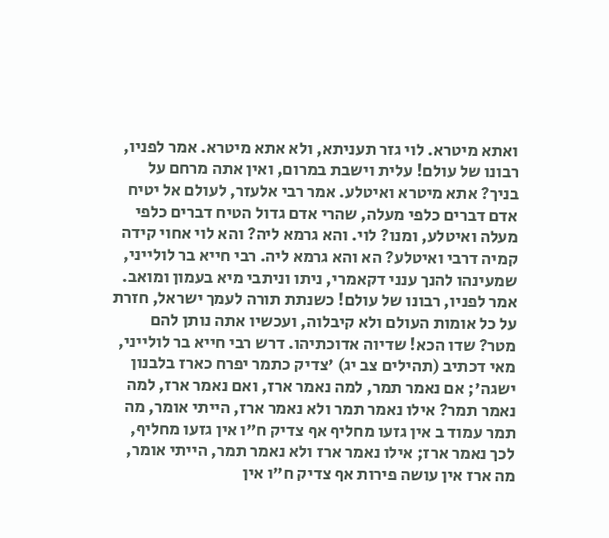ואתא מיטרא. לוי גזר תעניתא, ולא אתא מיטרא. אמר לפניו, רבונו של עולם! עלית וישבת במרום, ואין אתה מרחם על בניך? אתא מיטרא ואיטלע. אמר רבי אלעזר, לעולם אל יטיח אדם דברים כלפי מעלה, שהרי אדם גדול הטיח דברים כלפי מעלה ואיטלע, ומנו? לוי. והא גרמא ליה? והא לוי אחוי קידה קמיה דרבי ואיטלע? הא והא גרמא ליה. רבי חייא בר לולייני, שמעינהו להנך ענני דקאמרי, ניתו וניתבי מיא בעמון ומואב. אמר לפניו, רבונו של עולם! כשנתת תורה לעמך ישראל, חזרת על כל אומות העולם ולא קיבלוה, ועכשיו אתה נותן להם מטר? שדו הכא! שדיוה אדוכתיהו. דרש רבי חייא בר לולייני, מאי דכתיב (תהילים צב יג) 'צדיק כתמר יפרח כארז בלבנון ישגה'; אם נאמר תמר, למה נאמר ארז, ואם נאמר ארז, למה נאמר תמר? אילו נאמר תמר ולא נאמר ארז, הייתי אומר, מה תמר עמוד ב אין גזעו מחליף אף צדיק ח"ו אין גזעו מחליף, לכך נאמר ארז; אילו נאמר ארז ולא נאמר תמר, הייתי אומר, מה ארז אין עושה פירות אף צדיק ח"ו אין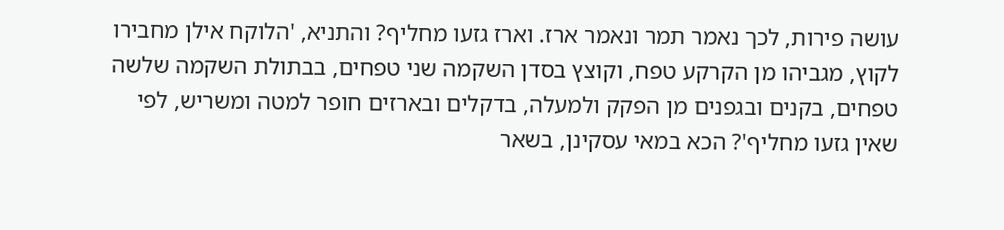עושה פירות, לכך נאמר תמר ונאמר ארז. וארז גזעו מחליף? והתניא, 'הלוקח אילן מחבירו לקוץ, מגביהו מן הקרקע טפח, וקוצץ בסדן השקמה שני טפחים, בבתולת השקמה שלשה טפחים, בקנים ובגפנים מן הפקק ולמעלה, בדקלים ובארזים חופר למטה ומשריש, לפי שאין גזעו מחליף'? הכא במאי עסקינן, בשאר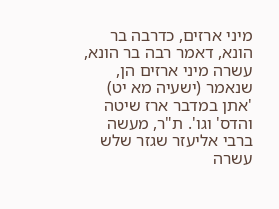מיני ארזים, כדרבה בר הונא, דאמר רבה בר הונא, עשרה מיני ארזים הן, שנאמר (ישעיה מא יט) 'אתן במדבר ארז שיטה והדס' וגו'. ת"ר, מעשה ברבי אליעזר שגזר שלש עשרה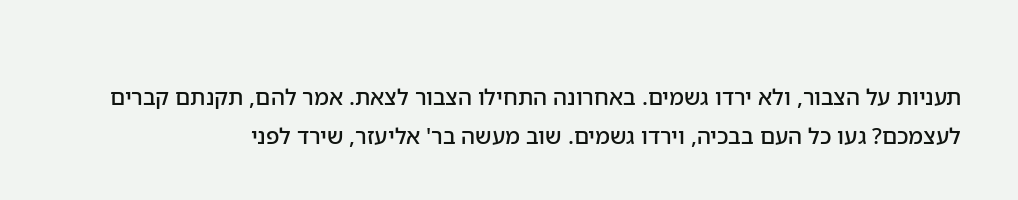תעניות על הצבור, ולא ירדו גשמים. באחרונה התחילו הצבור לצאת. אמר להם, תקנתם קברים לעצמכם? געו כל העם בבכיה, וירדו גשמים. שוב מעשה בר' אליעזר, שירד לפני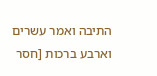התיבה ואמר עשרים וארבע ברכות [חסר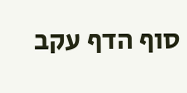סוף הדף עקב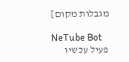מגבלות מקום]

NeTube Bot
פעיל עכשיו